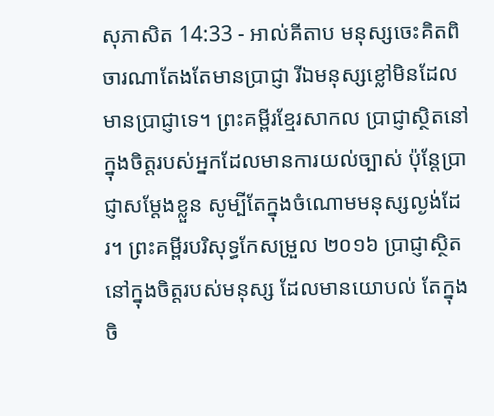សុភាសិត 14:33 - អាល់គីតាប មនុស្សចេះគិតពិចារណាតែងតែមានប្រាជ្ញា រីឯមនុស្សខ្លៅមិនដែលមានប្រាជ្ញាទេ។ ព្រះគម្ពីរខ្មែរសាកល ប្រាជ្ញាស្ថិតនៅក្នុងចិត្តរបស់អ្នកដែលមានការយល់ច្បាស់ ប៉ុន្តែប្រាជ្ញាសម្ដែងខ្លួន សូម្បីតែក្នុងចំណោមមនុស្សល្ងង់ដែរ។ ព្រះគម្ពីរបរិសុទ្ធកែសម្រួល ២០១៦ ប្រាជ្ញាស្ថិតនៅក្នុងចិត្តរបស់មនុស្ស ដែលមានយោបល់ តែក្នុងចិ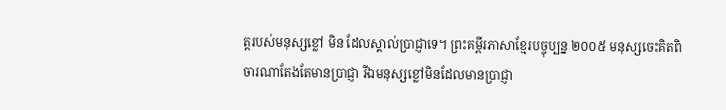ត្តរបស់មនុស្សខ្លៅ មិន ដែលស្គាល់ប្រាជ្ញាទេ។ ព្រះគម្ពីរភាសាខ្មែរបច្ចុប្បន្ន ២០០៥ មនុស្សចេះគិតពិចារណាតែងតែមានប្រាជ្ញា រីឯមនុស្សខ្លៅមិនដែលមានប្រាជ្ញា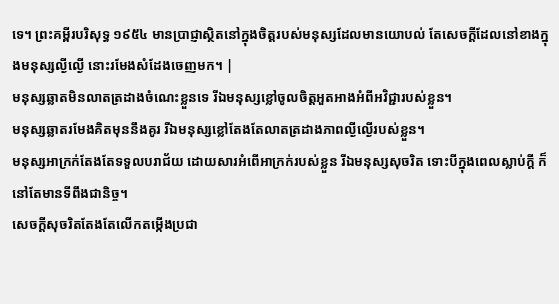ទេ។ ព្រះគម្ពីរបរិសុទ្ធ ១៩៥៤ មានប្រាជ្ញាស្ថិតនៅក្នុងចិត្តរបស់មនុស្សដែលមានយោបល់ តែសេចក្ដីដែលនៅខាងក្នុងមនុស្សល្ងីល្ងើ នោះរមែងសំដែងចេញមក។ |
មនុស្សឆ្លាតមិនលាតត្រដាងចំណេះខ្លួនទេ រីឯមនុស្សខ្លៅចូលចិត្តអួតអាងអំពីអវិជ្ជារបស់ខ្លួន។
មនុស្សឆ្លាតរមែងគិតមុននឹងគូរ រីឯមនុស្សខ្លៅតែងតែលាតត្រដាងភាពល្ងីល្ងើរបស់ខ្លួន។
មនុស្សអាក្រក់តែងតែទទួលបរាជ័យ ដោយសារអំពើអាក្រក់របស់ខ្លួន រីឯមនុស្សសុចរិត ទោះបីក្នុងពេលស្លាប់ក្ដី ក៏នៅតែមានទីពឹងជានិច្ច។
សេចក្ដីសុចរិតតែងតែលើកតម្កើងប្រជា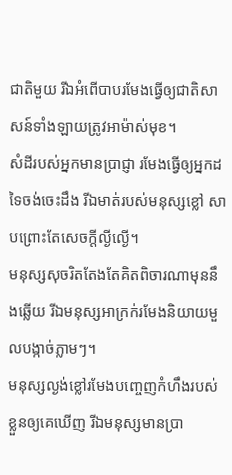ជាតិមួយ រីឯអំពើបាបរមែងធ្វើឲ្យជាតិសាសន៍ទាំងឡាយត្រូវអាម៉ាស់មុខ។
សំដីរបស់អ្នកមានប្រាជ្ញា រមែងធ្វើឲ្យអ្នកដទៃចង់ចេះដឹង រីឯមាត់របស់មនុស្សខ្លៅ សាបព្រោះតែសេចក្ដីល្ងីល្ងើ។
មនុស្សសុចរិតតែងតែគិតពិចារណាមុននឹងឆ្លើយ រីឯមនុស្សអាក្រក់រមែងនិយាយមួលបង្កាច់ភ្លាមៗ។
មនុស្សល្ងង់ខ្លៅរមែងបញ្ចេញកំហឹងរបស់ខ្លួនឲ្យគេឃើញ រីឯមនុស្សមានប្រា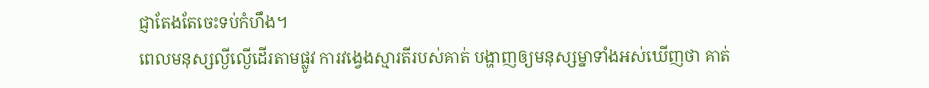ជ្ញាតែងតែចេះទប់កំហឹង។
ពេលមនុស្សល្ងីល្ងើដើរតាមផ្លូវ ការវង្វេងស្មារតីរបស់គាត់ បង្ហាញឲ្យមនុស្សម្នាទាំងអស់ឃើញថា គាត់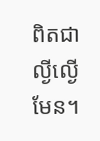ពិតជាល្ងីល្ងើមែន។